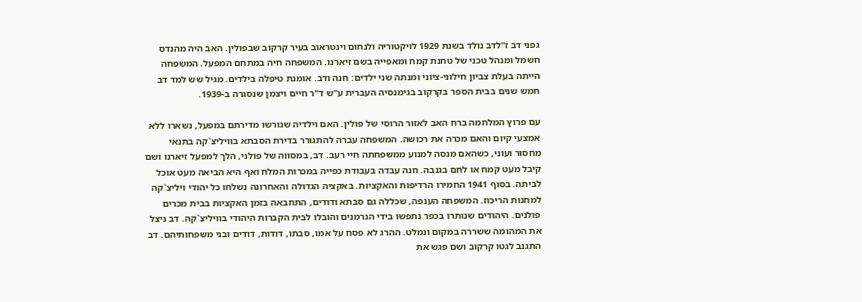גפני דב ז"לדב נולד בשנת 1929 לויקטוריה ולנחום וינטראוב בעיר קרקוב שבפולין. האב היה מהנדס חשמל ומנהל טכני של טחנת קמח ומאפייה בשם זיארנו. המשפחה חיה במתחם המפעל. המשפחה הייתה בעלת צביון חילוני-ציוני ומנתה שני ילדים: חנה ודב. אומנת טיפלה בילדים. מגיל שש למד דב חמש שנים בבית הספר בקרקוב בגימנסיה העברית ע"ש ד"ר חיים ויצמן שנסגרה ב-1939.

עם פרוץ המלחמה ברח האב לאזור הרוסי של פולין. האם וילדיה שגורשו מדירתם במפעל, נשארו ללא אמצעי קיום והאם מכרה את רכושה. המשפחה עברה להתגורר בדירת הסבתא בוויליצ`קה בתנאי מחסור ועוני, כשהאם מנסה למנוע ממשפחתה חיי רעב. דב, במסווה של פולני, הלך למפעל זיארנו ושם קיבל מעט קמח או לחם בגנבה. חנה עבדה בעבודת כפייה במכרות המלח ואף היא הביאה מעט אוכל לביתה. בסוף 1941 החמירו הרדיפות והאקציות. באקציה הגדולה והאחרונה נשלחו כל יהודי ויליצ`קה למחנות הריכוז. המשפחה הענפה, שכללה גם סבתא ודודים, התחבאה בזמן האקציות בבית מכרים פולנים. היהודים שנותרו בכפר נתפשו בידי הגרמנים והובלו לבית הקברות היהודי בוויליצ`קה. דב ניצל את המהומה ששררה במקום ונמלט. ההרג לא פסח על אמו, סבתו, דודות, דודים ובני משפחותיהם. דב התגנב לגטו קרקוב ושם פגש את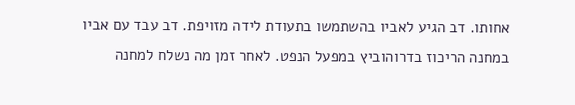אחותו. דב הגיע לאביו בהשתמשו בתעודת לידה מזויפת. דב עבד עם אביו במחנה הריכוז בדרוהוביץ במפעל הנפט. לאחר זמן מה נשלח למחנה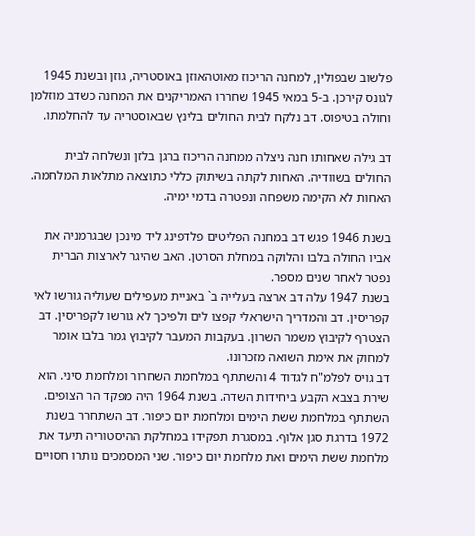פלשוב שבפולין, למחנה הריכוז מאוטהאוזן באוסטריה, גוזן ובשנת 1945 לגונס קירכן. ב-5 במאי 1945 שחררו האמריקנים את המחנה כשדב מוזלמן וחולה בטיפוס. דב נלקח לבית החולים בלינץ שבאוסטריה עד להחלמתו.

דב גילה שאחותו חנה ניצלה ממחנה הריכוז ברגן בלזן ונשלחה לבית החולים בשוודיה. האחות לקתה בשיתוק כללי כתוצאה מתלאות המלחמה. האחות לא הקימה משפחה ונפטרה בדמי ימיה.

בשנת 1946 פגש דב במחנה הפליטים פלדפינג ליד מינכן שבגרמניה את אביו החולה בלבו והלוקה במחלת הסרטן. האב שהיגר לארצות הברית נפטר לאחר שנים מספר.
בשנת 1947 עלה דב ארצה בעלייה ב` באניית מעפילים שעוליה גורשו לאי קפריסין. דב והמדריך הישראלי קפצו לים ולפיכך לא גורשו לקפריסין. דב הצטרף לקיבוץ משמר השרון. בעקבות המעבר לקיבוץ גמר בלבו אומר למחוק את אימת השואה מזכרונו.
דב גויס לפלמ"ח לגדוד 4 והשתתף במלחמת השחרור ומלחמת סיני. הוא שירת בצבא הקבע ביחידות השדה. בשנת 1964 היה מפקד הר הצופים. השתתף במלחמת ששת הימים ומלחמת יום כיפור. דב השתחרר בשנת 1972 בדרגת סגן אלוף. במסגרת תפקידו במחלקת ההיסטוריה תיעד את מלחמת ששת הימים ואת מלחמת יום כיפור. שני המסמכים נותרו חסויים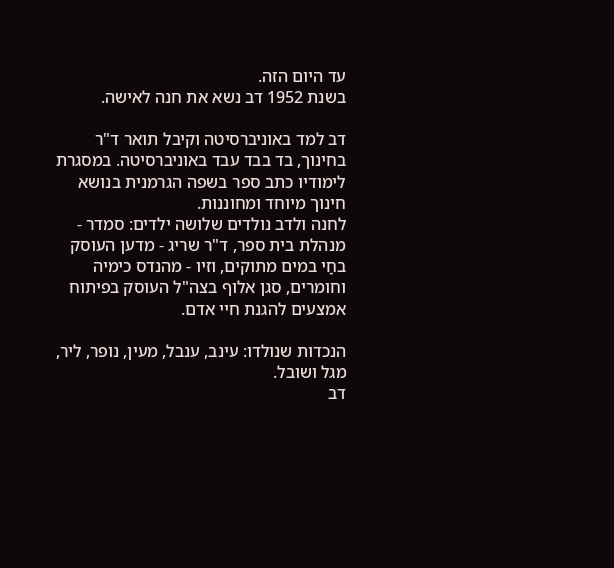עד היום הזה.
בשנת 1952 דב נשא את חנה לאישה.

דב למד באוניברסיטה וקיבל תואר ד"ר בחינוך, בד בבד עבד באוניברסיטה. במסגרת לימודיו כתב ספר בשפה הגרמנית בנושא חינוך מיוחד ומחוננות.
לחנה ולדב נולדים שלושה ילדים: סמדר - מנהלת בית ספר, ד"ר שריג - מדען העוסק בחַי במים מתוקים, וזיו - מהנדס כימיה וחומרים, סגן אלוף בצה"ל העוסק בפיתוח אמצעים להגנת חיי אדם.

הנכדות שנולדו: עינב, ענבל, מעין, נופר, ליר, מגל ושובל.
דב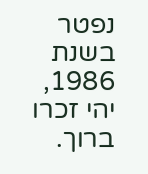נפטר בשנת 1986, יהי זכרו ברוך.